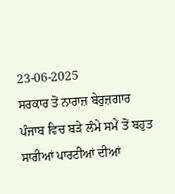23-06-2025
ਸਰਕਾਰ ਤੋਂ ਨਾਰਾਜ਼ ਬੇਰੁਜ਼ਗਾਰ
ਪੰਜਾਬ ਵਿਚ ਬੜੇ ਲੰਮੇ ਸਮੇਂ ਤੋਂ ਬਹੁਤ ਸਾਰੀਆਂ ਪਾਰਟੀਆਂ ਦੀਆਂ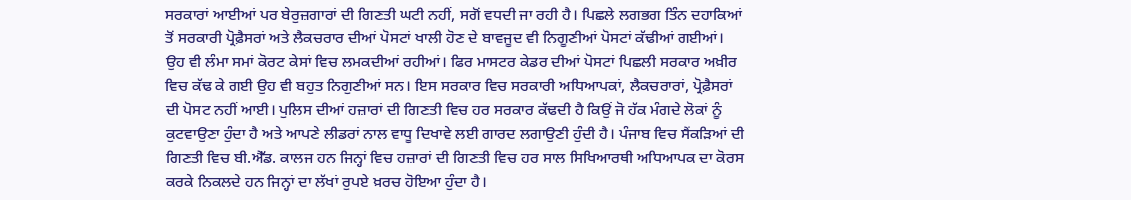ਸਰਕਾਰਾਂ ਆਈਆਂ ਪਰ ਬੇਰੁਜ਼ਗਾਰਾਂ ਦੀ ਗਿਣਤੀ ਘਟੀ ਨਹੀਂ, ਸਗੋਂ ਵਧਦੀ ਜਾ ਰਹੀ ਹੈ। ਪਿਛਲੇ ਲਗਭਗ ਤਿੰਨ ਦਹਾਕਿਆਂ ਤੋਂ ਸਰਕਾਰੀ ਪ੍ਰੋਫ਼ੈਸਰਾਂ ਅਤੇ ਲੈਕਚਰਾਰ ਦੀਆਂ ਪੋਸਟਾਂ ਖਾਲੀ ਹੋਣ ਦੇ ਬਾਵਜੂਦ ਵੀ ਨਿਗੂਣੀਆਂ ਪੋਸਟਾਂ ਕੱਢੀਆਂ ਗਈਆਂ। ਉਹ ਵੀ ਲੰਮਾ ਸਮਾਂ ਕੋਰਟ ਕੇਸਾਂ ਵਿਚ ਲਮਕਦੀਆਂ ਰਹੀਆਂ। ਫਿਰ ਮਾਸਟਰ ਕੇਡਰ ਦੀਆਂ ਪੋਸਟਾਂ ਪਿਛਲੀ ਸਰਕਾਰ ਅਖ਼ੀਰ ਵਿਚ ਕੱਢ ਕੇ ਗਈ ਉਹ ਵੀ ਬਹੁਤ ਨਿਗੁਣੀਆਂ ਸਨ। ਇਸ ਸਰਕਾਰ ਵਿਚ ਸਰਕਾਰੀ ਅਧਿਆਪਕਾਂ, ਲੈਕਚਰਾਰਾਂ, ਪ੍ਰੋਫ਼ੈਸਰਾਂ ਦੀ ਪੋਸਟ ਨਹੀਂ ਆਈ। ਪੁਲਿਸ ਦੀਆਂ ਹਜ਼ਾਰਾਂ ਦੀ ਗਿਣਤੀ ਵਿਚ ਹਰ ਸਰਕਾਰ ਕੱਢਦੀ ਹੈ ਕਿਉਂ ਜੋ ਹੱਕ ਮੰਗਦੇ ਲੋਕਾਂ ਨੂੰ ਕੁਟਵਾਉਣਾ ਹੁੰਦਾ ਹੈ ਅਤੇ ਆਪਣੇ ਲੀਡਰਾਂ ਨਾਲ ਵਾਧੂ ਦਿਖਾਵੇ ਲਈ ਗਾਰਦ ਲਗਾਉਣੀ ਹੁੰਦੀ ਹੈ। ਪੰਜਾਬ ਵਿਚ ਸੈਂਕੜਿਆਂ ਦੀ ਗਿਣਤੀ ਵਿਚ ਬੀ.ਐੱਡ. ਕਾਲਜ ਹਨ ਜਿਨ੍ਹਾਂ ਵਿਚ ਹਜ਼ਾਰਾਂ ਦੀ ਗਿਣਤੀ ਵਿਚ ਹਰ ਸਾਲ ਸਿਖਿਆਰਥੀ ਅਧਿਆਪਕ ਦਾ ਕੋਰਸ ਕਰਕੇ ਨਿਕਲਦੇ ਹਨ ਜਿਨ੍ਹਾਂ ਦਾ ਲੱਖਾਂ ਰੁਪਏ ਖ਼ਰਚ ਹੋਇਆ ਹੁੰਦਾ ਹੈ।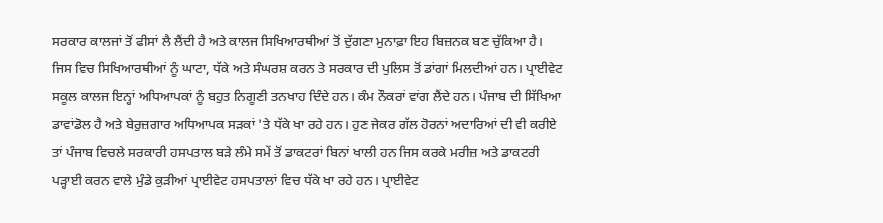ਸਰਕਾਰ ਕਾਲਜਾਂ ਤੋਂ ਫੀਸਾਂ ਲੈ ਲੈਂਦੀ ਹੈ ਅਤੇ ਕਾਲਜ ਸਿਖਿਆਰਥੀਆਂ ਤੋਂ ਦੁੱਗਣਾ ਮੁਨਾਫ਼ਾ ਇਹ ਬਿਜ਼ਨਕ ਬਣ ਚੁੱਕਿਆ ਹੈ। ਜਿਸ ਵਿਚ ਸਿਖਿਆਰਥੀਆਂ ਨੂੰ ਘਾਟਾ, ਧੱਕੇ ਅਤੇ ਸੰਘਰਸ਼ ਕਰਨ ਤੇ ਸਰਕਾਰ ਦੀ ਪੁਲਿਸ ਤੋਂ ਡਾਂਗਾਂ ਮਿਲਦੀਆਂ ਹਨ। ਪ੍ਰਾਈਵੇਟ ਸਕੂਲ ਕਾਲਜ ਇਨ੍ਹਾਂ ਅਧਿਆਪਕਾਂ ਨੂੰ ਬਹੁਤ ਨਿਗੂਣੀ ਤਨਖਾਹ ਦਿੰਦੇ ਹਨ। ਕੰਮ ਨੌਕਰਾਂ ਵਾਂਗ ਲੈਂਦੇ ਹਨ। ਪੰਜਾਬ ਦੀ ਸਿੱਖਿਆ ਡਾਵਾਂਡੋਲ ਹੈ ਅਤੇ ਬੇਰੁਜ਼ਗਾਰ ਅਧਿਆਪਕ ਸੜਕਾਂ 'ਤੇ ਧੱਕੇ ਖਾ ਰਹੇ ਹਨ। ਹੁਣ ਜੇਕਰ ਗੱਲ ਹੋਰਨਾਂ ਅਦਾਰਿਆਂ ਦੀ ਵੀ ਕਰੀਏ ਤਾਂ ਪੰਜਾਬ ਵਿਚਲੇ ਸਰਕਾਰੀ ਹਸਪਤਾਲ ਬੜੇ ਲੰਮੇ ਸਮੇਂ ਤੋਂ ਡਾਕਟਰਾਂ ਬਿਨਾਂ ਖਾਲੀ ਹਨ ਜਿਸ ਕਰਕੇ ਮਰੀਜ਼ ਅਤੇ ਡਾਕਟਰੀ ਪੜ੍ਹਾਈ ਕਰਨ ਵਾਲੇ ਮੁੰਡੇ ਕੁੜੀਆਂ ਪ੍ਰਾਈਵੇਟ ਹਸਪਤਾਲਾਂ ਵਿਚ ਧੱਕੇ ਖਾ ਰਹੇ ਹਨ। ਪ੍ਰਾਈਵੇਟ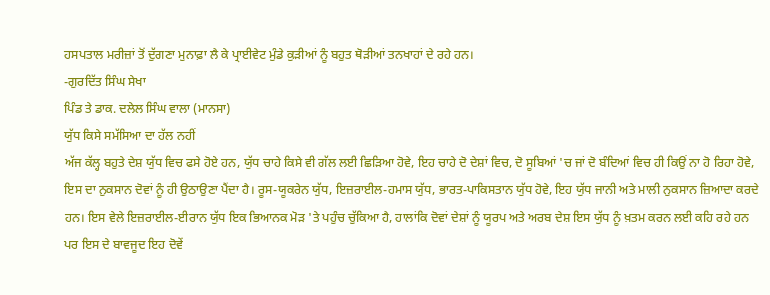ਹਸਪਤਾਲ ਮਰੀਜ਼ਾਂ ਤੋਂ ਦੁੱਗਣਾ ਮੁਨਾਫ਼ਾ ਲੈ ਕੇ ਪ੍ਰਾਈਵੇਟ ਮੁੰਡੇ ਕੁੜੀਆਂ ਨੂੰ ਬਹੁਤ ਥੋੜੀਆਂ ਤਨਖਾਹਾਂ ਦੇ ਰਹੇ ਹਨ।
-ਗੁਰਦਿੱਤ ਸਿੰਘ ਸੇਖਾ
ਪਿੰਡ ਤੇ ਡਾਕ. ਦਲੇਲ ਸਿੰਘ ਵਾਲਾ (ਮਾਨਸਾ)
ਯੁੱਧ ਕਿਸੇ ਸਮੱਸਿਆ ਦਾ ਹੱਲ ਨਹੀਂ
ਅੱਜ ਕੱਲ੍ਹ ਬਹੁਤੇ ਦੇਸ਼ ਯੁੱਧ ਵਿਚ ਫਸੇ ਹੋਏ ਹਨ, ਯੁੱਧ ਚਾਹੇ ਕਿਸੇ ਵੀ ਗੱਲ ਲਈ ਛਿੜਿਆ ਹੋਵੇ, ਇਹ ਚਾਹੇ ਦੋ ਦੇਸ਼ਾਂ ਵਿਚ, ਦੋ ਸੂਬਿਆਂ 'ਚ ਜਾਂ ਦੋ ਬੰਦਿਆਂ ਵਿਚ ਹੀ ਕਿਉਂ ਨਾ ਹੋ ਰਿਹਾ ਹੋਵੇ, ਇਸ ਦਾ ਨੁਕਸਾਨ ਦੋਵਾਂ ਨੂੰ ਹੀ ਉਠਾਉਣਾ ਪੈਂਦਾ ਹੈ। ਰੂਸ-ਯੂਕਰੇਨ ਯੁੱਧ, ਇਜ਼ਰਾਈਲ-ਹਮਾਸ ਯੁੱਧ, ਭਾਰਤ-ਪਾਕਿਸਤਾਨ ਯੁੱਧ ਹੋਵੇ, ਇਹ ਯੁੱਧ ਜਾਨੀ ਅਤੇ ਮਾਲੀ ਨੁਕਸਾਨ ਜ਼ਿਆਦਾ ਕਰਦੇ ਹਨ। ਇਸ ਵੇਲੇ ਇਜ਼ਰਾਈਲ-ਈਰਾਨ ਯੁੱਧ ਇਕ ਭਿਆਨਕ ਮੋੜ 'ਤੇ ਪਹੁੰਚ ਚੁੱਕਿਆ ਹੈ, ਹਾਲਾਂਕਿ ਦੋਵਾਂ ਦੇਸ਼ਾਂ ਨੂੰ ਯੂਰਪ ਅਤੇ ਅਰਬ ਦੇਸ਼ ਇਸ ਯੁੱਧ ਨੂੰ ਖ਼ਤਮ ਕਰਨ ਲਈ ਕਹਿ ਰਹੇ ਹਨ ਪਰ ਇਸ ਦੇ ਬਾਵਜੂਦ ਇਹ ਦੋਵੇਂ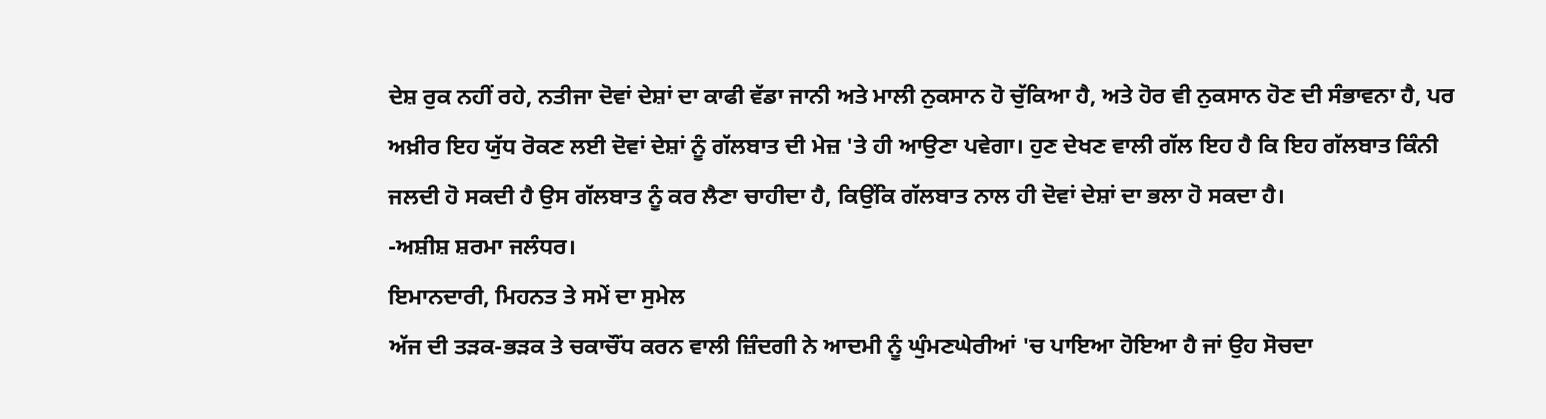ਦੇਸ਼ ਰੁਕ ਨਹੀਂ ਰਹੇ, ਨਤੀਜਾ ਦੋਵਾਂ ਦੇਸ਼ਾਂ ਦਾ ਕਾਫੀ ਵੱਡਾ ਜਾਨੀ ਅਤੇ ਮਾਲੀ ਨੁਕਸਾਨ ਹੋ ਚੁੱਕਿਆ ਹੈ, ਅਤੇ ਹੋਰ ਵੀ ਨੁਕਸਾਨ ਹੋਣ ਦੀ ਸੰਭਾਵਨਾ ਹੈ, ਪਰ ਅਖ਼ੀਰ ਇਹ ਯੁੱਧ ਰੋਕਣ ਲਈ ਦੋਵਾਂ ਦੇਸ਼ਾਂ ਨੂੰ ਗੱਲਬਾਤ ਦੀ ਮੇਜ਼ 'ਤੇ ਹੀ ਆਉਣਾ ਪਵੇਗਾ। ਹੁਣ ਦੇਖਣ ਵਾਲੀ ਗੱਲ ਇਹ ਹੈ ਕਿ ਇਹ ਗੱਲਬਾਤ ਕਿੰਨੀ ਜਲਦੀ ਹੋ ਸਕਦੀ ਹੈ ਉਸ ਗੱਲਬਾਤ ਨੂੰ ਕਰ ਲੈਣਾ ਚਾਹੀਦਾ ਹੈ, ਕਿਉਂਕਿ ਗੱਲਬਾਤ ਨਾਲ ਹੀ ਦੋਵਾਂ ਦੇਸ਼ਾਂ ਦਾ ਭਲਾ ਹੋ ਸਕਦਾ ਹੈ।
-ਅਸ਼ੀਸ਼ ਸ਼ਰਮਾ ਜਲੰਧਰ।
ਇਮਾਨਦਾਰੀ, ਮਿਹਨਤ ਤੇ ਸਮੇਂ ਦਾ ਸੁਮੇਲ
ਅੱਜ ਦੀ ਤੜਕ-ਭੜਕ ਤੇ ਚਕਾਚੌਂਧ ਕਰਨ ਵਾਲੀ ਜ਼ਿੰਦਗੀ ਨੇ ਆਦਮੀ ਨੂੰ ਘੁੰਮਣਘੇਰੀਆਂ 'ਚ ਪਾਇਆ ਹੋਇਆ ਹੈ ਜਾਂ ਉਹ ਸੋਚਦਾ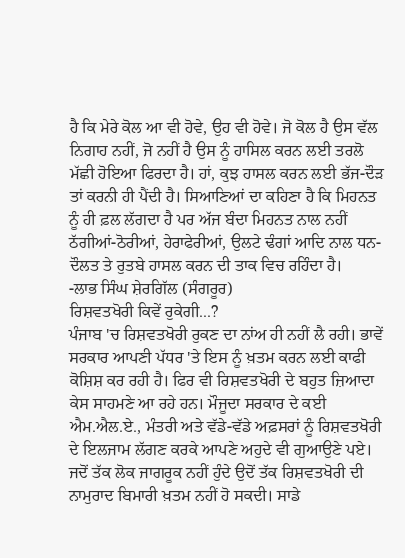ਹੈ ਕਿ ਮੇਰੇ ਕੋਲ ਆ ਵੀ ਹੋਵੇ, ਉਹ ਵੀ ਹੋਵੇ। ਜੋ ਕੋਲ ਹੈ ਉਸ ਵੱਲ ਨਿਗਾਹ ਨਹੀਂ, ਜੋ ਨਹੀਂ ਹੈ ਉਸ ਨੂੰ ਹਾਸਿਲ ਕਰਨ ਲਈ ਤਰਲੋ ਮੱਛੀ ਹੋਇਆ ਫਿਰਦਾ ਹੈ। ਹਾਂ, ਕੁਝ ਹਾਸਲ ਕਰਨ ਲਈ ਭੱਜ-ਦੌੜ ਤਾਂ ਕਰਨੀ ਹੀ ਪੈਂਦੀ ਹੈ। ਸਿਆਣਿਆਂ ਦਾ ਕਹਿਣਾ ਹੈ ਕਿ ਮਿਹਨਤ ਨੂੰ ਹੀ ਫ਼ਲ ਲੱਗਦਾ ਹੈ ਪਰ ਅੱਜ ਬੰਦਾ ਮਿਹਨਤ ਨਾਲ ਨਹੀਂ ਠੱਗੀਆਂ-ਠੋਰੀਆਂ, ਹੇਰਾਫੇਰੀਆਂ, ਉਲਟੇ ਢੰਗਾਂ ਆਦਿ ਨਾਲ ਧਨ-ਦੌਲਤ ਤੇ ਰੁਤਬੇ ਹਾਸਲ ਕਰਨ ਦੀ ਤਾਕ ਵਿਚ ਰਹਿੰਦਾ ਹੈ।
-ਲਾਭ ਸਿੰਘ ਸ਼ੇਰਗਿੱਲ (ਸੰਗਰੂਰ)
ਰਿਸ਼ਵਤਖੋਰੀ ਕਿਵੇਂ ਰੁਕੇਗੀ...?
ਪੰਜਾਬ 'ਚ ਰਿਸ਼ਵਤਖੋਰੀ ਰੁਕਣ ਦਾ ਨਾਂਅ ਹੀ ਨਹੀਂ ਲੈ ਰਹੀ। ਭਾਵੇਂ ਸਰਕਾਰ ਆਪਣੀ ਪੱਧਰ 'ਤੇ ਇਸ ਨੂੰ ਖ਼ਤਮ ਕਰਨ ਲਈ ਕਾਫੀ ਕੋਸ਼ਿਸ਼ ਕਰ ਰਹੀ ਹੈ। ਫਿਰ ਵੀ ਰਿਸ਼ਵਤਖੋਰੀ ਦੇ ਬਹੁਤ ਜ਼ਿਆਦਾ ਕੇਸ ਸਾਹਮਣੇ ਆ ਰਹੇ ਹਨ। ਮੌਜੂਦਾ ਸਰਕਾਰ ਦੇ ਕਈ ਐਮ.ਐਲ.ਏ., ਮੰਤਰੀ ਅਤੇ ਵੱਡੇ-ਵੱਡੇ ਅਫ਼ਸਰਾਂ ਨੂੰ ਰਿਸ਼ਵਤਖੋਰੀ ਦੇ ਇਲਜਾਮ ਲੱਗਣ ਕਰਕੇ ਆਪਣੇ ਅਹੁਦੇ ਵੀ ਗੁਆਉਣੇ ਪਏ। ਜਦੋਂ ਤੱਕ ਲੋਕ ਜਾਗਰੂਕ ਨਹੀਂ ਹੁੰਦੇ ਉਦੋਂ ਤੱਕ ਰਿਸ਼ਵਤਖੋਰੀ ਦੀ ਨਾਮੁਰਾਦ ਬਿਮਾਰੀ ਖ਼ਤਮ ਨਹੀਂ ਹੋ ਸਕਦੀ। ਸਾਡੇ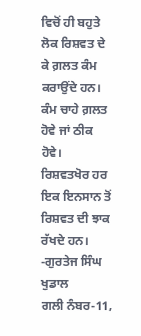ਵਿਚੋਂ ਹੀ ਬਹੁਤੇ ਲੋਕ ਰਿਸ਼ਵਤ ਦੇ ਕੇ ਗ਼ਲਤ ਕੰਮ ਕਰਾਉਂਦੇ ਹਨ। ਕੰਮ ਚਾਹੇ ਗ਼ਲਤ ਹੋਵੇ ਜਾਂ ਠੀਕ ਹੋਵੇ। ਰਿਸ਼ਵਤਖੋਰ ਹਰ ਇਕ ਇਨਸਾਨ ਤੋਂ ਰਿਸ਼ਵਤ ਦੀ ਝਾਕ ਰੱਖਦੇ ਹਨ।
-ਗੁਰਤੇਜ ਸਿੰਘ ਖੁਡਾਲ
ਗਲੀ ਨੰਬਰ-11,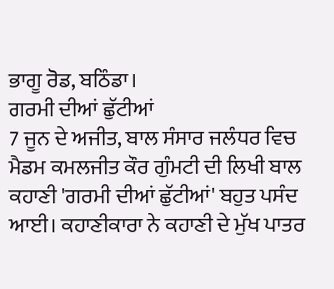ਭਾਗੂ ਰੋਡ, ਬਠਿੰਡਾ।
ਗਰਮੀ ਦੀਆਂ ਛੁੱਟੀਆਂ
7 ਜੂਨ ਦੇ ਅਜੀਤ, ਬਾਲ ਸੰਸਾਰ ਜਲੰਧਰ ਵਿਚ ਮੈਡਮ ਕਮਲਜੀਤ ਕੌਰ ਗੁੰਮਟੀ ਦੀ ਲਿਖੀ ਬਾਲ ਕਹਾਣੀ 'ਗਰਮੀ ਦੀਆਂ ਛੁੱਟੀਆਂ' ਬਹੁਤ ਪਸੰਦ ਆਈ। ਕਹਾਣੀਕਾਰਾ ਨੇ ਕਹਾਣੀ ਦੇ ਮੁੱਖ ਪਾਤਰ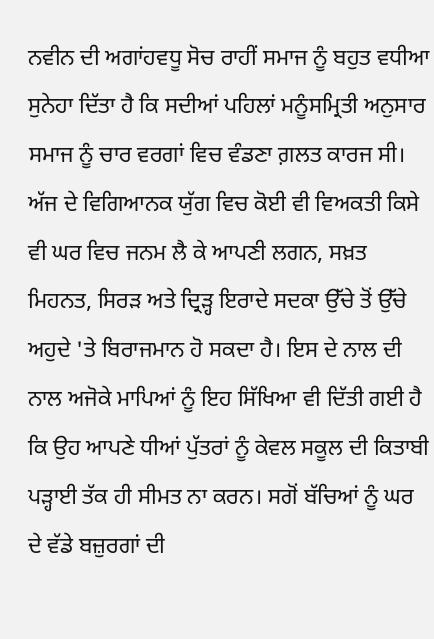ਨਵੀਨ ਦੀ ਅਗਾਂਹਵਧੂ ਸੋਚ ਰਾਹੀਂ ਸਮਾਜ ਨੂੰ ਬਹੁਤ ਵਧੀਆ ਸੁਨੇਹਾ ਦਿੱਤਾ ਹੈ ਕਿ ਸਦੀਆਂ ਪਹਿਲਾਂ ਮਨੂੰਸਮ੍ਰਿਤੀ ਅਨੁਸਾਰ ਸਮਾਜ ਨੂੰ ਚਾਰ ਵਰਗਾਂ ਵਿਚ ਵੰਡਣਾ ਗ਼ਲਤ ਕਾਰਜ ਸੀ। ਅੱਜ ਦੇ ਵਿਗਿਆਨਕ ਯੁੱਗ ਵਿਚ ਕੋਈ ਵੀ ਵਿਅਕਤੀ ਕਿਸੇ ਵੀ ਘਰ ਵਿਚ ਜਨਮ ਲੈ ਕੇ ਆਪਣੀ ਲਗਨ, ਸਖ਼ਤ ਮਿਹਨਤ, ਸਿਰੜ ਅਤੇ ਦ੍ਰਿੜ੍ਹ ਇਰਾਦੇ ਸਦਕਾ ਉੱਚੇ ਤੋਂ ਉੱਚੇ ਅਹੁਦੇ 'ਤੇ ਬਿਰਾਜਮਾਨ ਹੋ ਸਕਦਾ ਹੈ। ਇਸ ਦੇ ਨਾਲ ਦੀ ਨਾਲ ਅਜੋਕੇ ਮਾਪਿਆਂ ਨੂੰ ਇਹ ਸਿੱਖਿਆ ਵੀ ਦਿੱਤੀ ਗਈ ਹੈ ਕਿ ਉਹ ਆਪਣੇ ਧੀਆਂ ਪੁੱਤਰਾਂ ਨੂੰ ਕੇਵਲ ਸਕੂਲ ਦੀ ਕਿਤਾਬੀ ਪੜ੍ਹਾਈ ਤੱਕ ਹੀ ਸੀਮਤ ਨਾ ਕਰਨ। ਸਗੋਂ ਬੱਚਿਆਂ ਨੂੰ ਘਰ ਦੇ ਵੱਡੇ ਬਜ਼ੁਰਗਾਂ ਦੀ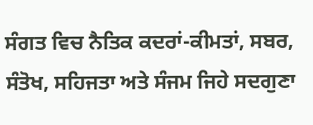ਸੰਗਤ ਵਿਚ ਨੈਤਿਕ ਕਦਰਾਂ-ਕੀਮਤਾਂ, ਸਬਰ, ਸੰਤੋਖ, ਸਹਿਜਤਾ ਅਤੇ ਸੰਜਮ ਜਿਹੇ ਸਦਗੁਣਾ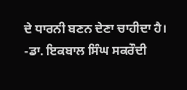ਦੇ ਧਾਰਨੀ ਬਣਨ ਦੇਣਾ ਚਾਹੀਦਾ ਹੈ।
-ਡਾ. ਇਕਬਾਲ ਸਿੰਘ ਸਕਰੌਦੀ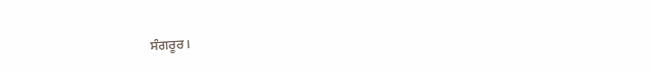ਸੰਗਰੂਰ।